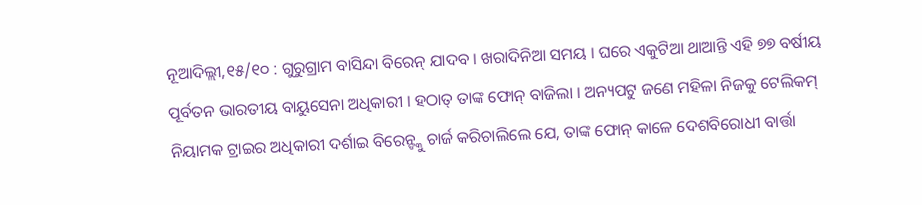ନୂଆଦିଲ୍ଲୀ,୧୫/୧୦ : ଗୁରୁଗ୍ରାମ ବାସିନ୍ଦା ବିରେନ୍ ଯାଦବ । ଖରାଦିନିଆ ସମୟ । ଘରେ ଏକୁଟିଆ ଥାଆନ୍ତି ଏହି ୭୭ ବର୍ଷୀୟ ପୂର୍ବତନ ଭାରତୀୟ ବାୟୁସେନା ଅଧିକାରୀ । ହଠାତ୍ ତାଙ୍କ ଫୋନ୍ ବାଜିଲା । ଅନ୍ୟପଟୁ ଜଣେ ମହିଳା ନିଜକୁ ଟେଲିକମ୍ ନିୟାମକ ଟ୍ରାଇର ଅଧିକାରୀ ଦର୍ଶାଇ ବିରେନ୍ଙ୍କୁ ଚାର୍ଜ କରିଚାଲିଲେ ଯେ, ତାଙ୍କ ଫୋନ୍ କାଳେ ଦେଶବିରୋଧୀ ବାର୍ତ୍ତା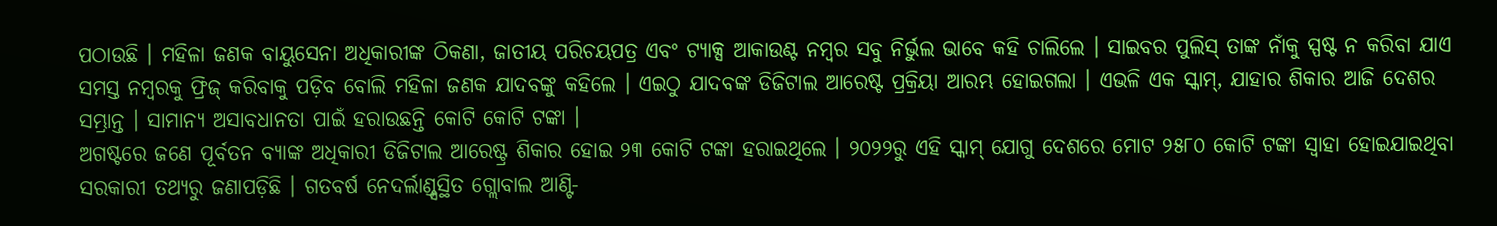ପଠାଉଛି । ମହିଳା ଜଣକ ବାୟୁସେନା ଅଧିକାରୀଙ୍କ ଠିକଣା, ଜାତୀୟ ପରିଚୟପତ୍ର ଏବଂ ଟ୍ୟାକ୍ସ ଆକାଉଣ୍ଟ ନମ୍ବର ସବୁ ନିର୍ଭୁଲ ଭାବେ କହି ଚାଲିଲେ । ସାଇବର ପୁଲିସ୍ ତାଙ୍କ ନାଁକୁ ସ୍ପଷ୍ଟ ନ କରିବା ଯାଏ ସମସ୍ତ ନମ୍ବରକୁ ଫ୍ରିଜ୍ କରିବାକୁ ପଡ଼ିବ ବୋଲି ମହିଳା ଜଣକ ଯାଦବଙ୍କୁ କହିଲେ । ଏଇଠୁ ଯାଦବଙ୍କ ଡିଜିଟାଲ ଆରେଷ୍ଟ ପ୍ରକ୍ରିୟା ଆରମ୍ଭ ହୋଇଗଲା । ଏଭଳି ଏକ ସ୍କାମ୍, ଯାହାର ଶିକାର ଆଜି ଦେଶର ସମ୍ଭ୍ରାନ୍ତ । ସାମାନ୍ୟ ଅସାବଧାନତା ପାଇଁ ହରାଉଛନ୍ତି କୋଟି କୋଟି ଟଙ୍କା ।
ଅଗଷ୍ଟରେ ଜଣେ ପୂର୍ବତନ ବ୍ୟାଙ୍କ ଅଧିକାରୀ ଡିଜିଟାଲ ଆରେଷ୍ଟ୍ର ଶିକାର ହୋଇ ୨୩ କୋଟି ଟଙ୍କା ହରାଇଥିଲେ । ୨୦୨୨ରୁ ଏହି ସ୍କାମ୍ ଯୋଗୁ ଦେଶରେ ମୋଟ ୨୫୮୦ କୋଟି ଟଙ୍କା ସ୍ୱାହା ହୋଇଯାଇଥିବା ସରକାରୀ ତଥ୍ୟରୁ ଜଣାପଡ଼ିଛି । ଗତବର୍ଷ ନେଦର୍ଲାଣ୍ଡ୍ସସ୍ଥିତ ଗ୍ଲୋବାଲ ଆଣ୍ଟି-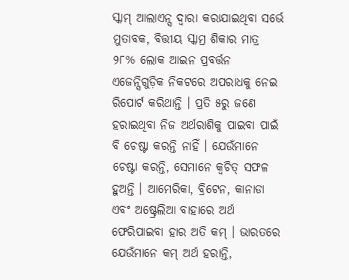ସ୍କାମ୍ ଆଲାଏନ୍ସ ଦ୍ୱାରା କରାଯାଇଥିବା ସର୍ଭେ ମୁତାବକ, ବିତ୍ତୀୟ ସ୍କାମ୍ର ଶିକାର ମାତ୍ର ୨୮% ଲୋକ ଆଇନ ପ୍ରବର୍ତ୍ତନ ଏଜେନ୍ସିଗୁଡ଼ିକ ନିକଟରେ ଅପରାଧକୁ ନେଇ ରିପୋର୍ଟ କରିଥାନ୍ତି । ପ୍ରତି ୫ରୁ ଜଣେ ହରାଇଥିବା ନିଜ ଅର୍ଥରାଶିକୁ ପାଇବା ପାଇଁ ବି ଚେଷ୍ଟା କରନ୍ତି ନାହିଁ । ଯେଉଁମାନେ ଚେଷ୍ଟା କରନ୍ତି, ସେମାନେ କ୍ୱଚିତ୍ ସଫଳ ହୁଅନ୍ତି । ଆମେରିକା, ବ୍ରିଟେନ, କାନାଡା ଏବଂ ଅଷ୍ଟ୍ରେଲିଆ ବାହାରେ ଅର୍ଥ ଫେରିପାଇବା ହାର ଅତି କମ୍ । ଭାରତରେ ଯେଉଁମାନେ କମ୍ ଅର୍ଥ ହରାନ୍ତି,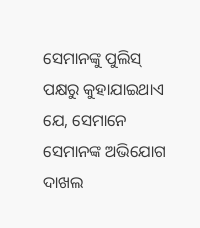ସେମାନଙ୍କୁ ପୁଲିସ୍ ପକ୍ଷରୁ କୁହାଯାଇଥାଏ ଯେ, ସେମାନେ ସେମାନଙ୍କ ଅଭିଯୋଗ ଦାଖଲ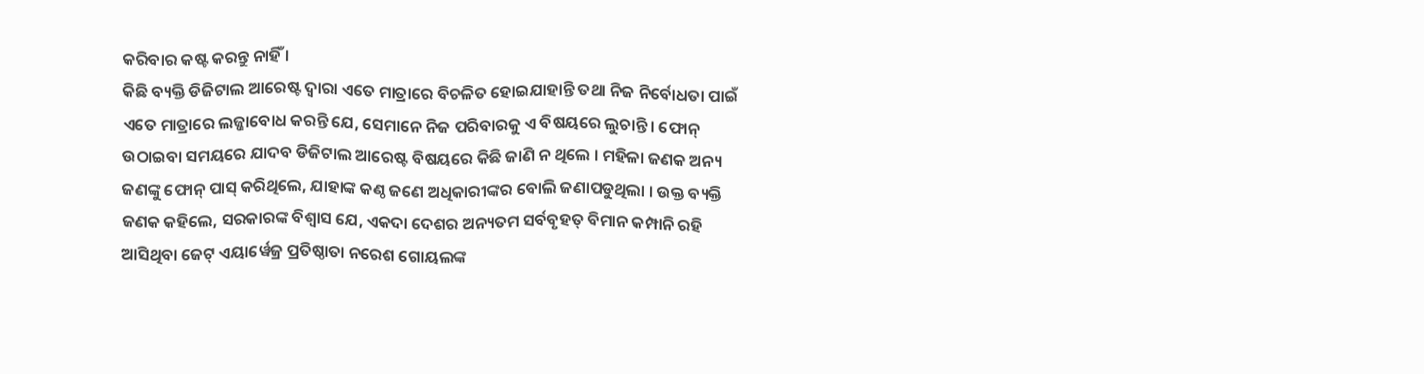କରିବାର କଷ୍ଟ କରନ୍ତୁ ନାହିଁ ।
କିଛି ବ୍ୟକ୍ତି ଡିଜିଟାଲ ଆରେଷ୍ଟ ଦ୍ୱାରା ଏତେ ମାତ୍ରାରେ ବିଚଳିତ ହୋଇଯାହାନ୍ତି ତଥା ନିଜ ନିର୍ବୋଧତା ପାଇଁ ଏତେ ମାତ୍ରାରେ ଲଜ୍ଜାବୋଧ କରନ୍ତି ଯେ, ସେମାନେ ନିଜ ପରିବାରକୁ ଏ ବିଷୟରେ ଲୁଚାନ୍ତି । ଫୋନ୍ ଉଠାଇବା ସମୟରେ ଯାଦବ ଡିଜିଟାଲ ଆରେଷ୍ଟ ବିଷୟରେ କିଛି ଜାଣି ନ ଥିଲେ । ମହିଳା ଜଣକ ଅନ୍ୟ ଜଣଙ୍କୁ ଫୋନ୍ ପାସ୍ କରିଥିଲେ, ଯାହାଙ୍କ କଣ୍ଠ ଜଣେ ଅଧିକାରୀଙ୍କର ବୋଲି ଜଣାପଡୁଥିଲା । ଉକ୍ତ ବ୍ୟକ୍ତି ଜଣକ କହିଲେ, ସରକାରଙ୍କ ବିଶ୍ୱାସ ଯେ, ଏକଦା ଦେଶର ଅନ୍ୟତମ ସର୍ବବୃହତ୍ ବିମାନ କମ୍ପାନି ରହି ଆସିଥିବା ଜେଟ୍ ଏୟାର୍ୱେଜ୍ର ପ୍ରତିଷ୍ଠାତା ନରେଶ ଗୋୟଲଙ୍କ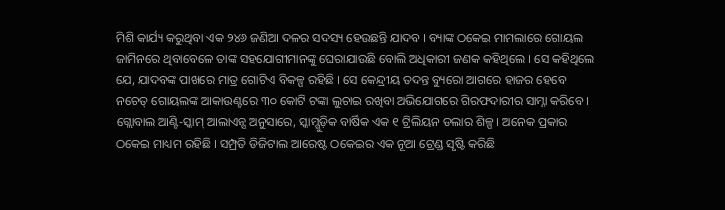ମିଶି କାର୍ଯ୍ୟ କରୁଥିବା ଏକ ୨୪୬ ଜଣିଆ ଦଳର ସଦସ୍ୟ ହେଉଛନ୍ତି ଯାଦବ । ବ୍ୟାଙ୍କ ଠକେଇ ମାମଲାରେ ଗୋୟଲ ଜାମିନରେ ଥିବାବେଳେ ତାଙ୍କ ସହଯୋଗୀମାନଙ୍କୁ ଘେରାଯାଉଛି ବୋଲି ଅଧିକାରୀ ଜଣକ କହିଥିଲେ । ସେ କହିଥିଲେ ଯେ, ଯାଦବଙ୍କ ପାଖରେ ମାତ୍ର ଗୋଟିଏ ବିକଳ୍ପ ରହିଛି । ସେ କେନ୍ଦ୍ରୀୟ ତଦନ୍ତ ବ୍ୟୁରୋ ଆଗରେ ହାଜର ହେବେ ନଚେତ୍ ଗୋୟଲଙ୍କ ଆକାଉଣ୍ଟରେ ୩୦ କୋଟି ଟଙ୍କା ଲୁଚାଇ ରଖିବା ଅଭିଯୋଗରେ ଗିରଫଦାରୀର ସାମ୍ନା କରିବେ ।
ଗ୍ଲୋବାଲ ଆଣ୍ଟି-ସ୍କାମ୍ ଆଲାଏନ୍ସ ଅନୁସାରେ, ସ୍କାମ୍ଗୁଡ଼ିକ ବାର୍ଷିକ ଏକ ୧ ଟ୍ରିଲିୟନ ଡଲାର ଶିଳ୍ପ । ଅନେକ ପ୍ରକାର ଠକେଇ ମାଧ୍ୟମ ରହିଛି । ସମ୍ପ୍ରତି ଡିଜିଟାଲ ଆରେଷ୍ଟ ଠକେଇର ଏକ ନୂଆ ଟ୍ରେଣ୍ଡ ସୃଷ୍ଟି କରିଛି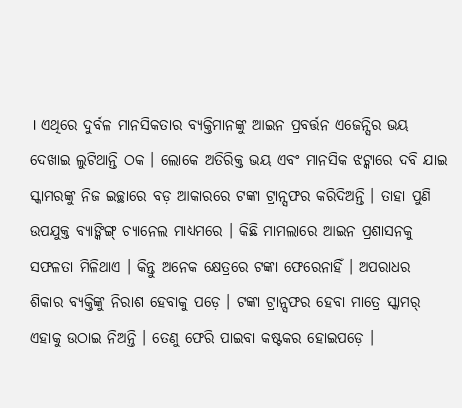। ଏଥିରେ ଦୁର୍ବଳ ମାନସିକତାର ବ୍ୟକ୍ତିମାନଙ୍କୁ ଆଇନ ପ୍ରବର୍ତ୍ତନ ଏଜେନ୍ସିର ଭୟ ଦେଖାଇ ଲୁଟିଥାନ୍ତି ଠକ । ଲୋକେ ଅତିରିକ୍ତ ଭୟ ଏବଂ ମାନସିକ ଝଟ୍କାରେ ଦବି ଯାଇ ସ୍କାମରଙ୍କୁ ନିଜ ଇଚ୍ଛାରେ ବଡ଼ ଆକାରରେ ଟଙ୍କା ଟ୍ରାନ୍ସଫର କରିଦିଅନ୍ତି । ତାହା ପୁଣି ଉପଯୁକ୍ତ ବ୍ୟାଙ୍କିଙ୍ଗ୍ ଚ୍ୟାନେଲ ମାଧ୍ୟମରେ । କିଛି ମାମଲାରେ ଆଇନ ପ୍ରଶାସନକୁ ସଫଳତା ମିଳିଥାଏ । କିନ୍ତୁ ଅନେକ କ୍ଷେତ୍ରରେ ଟଙ୍କା ଫେରେନାହିଁ । ଅପରାଧର ଶିକାର ବ୍ୟକ୍ତିଙ୍କୁ ନିରାଶ ହେବାକୁ ପଡ଼େ । ଟଙ୍କା ଟ୍ରାନ୍ସଫର ହେବା ମାତ୍ରେ ସ୍କାମର୍ ଏହାକୁ ଉଠାଇ ନିଅନ୍ତି । ତେଣୁ ଫେରି ପାଇବା କଷ୍ଟକର ହୋଇପଡ଼େ ।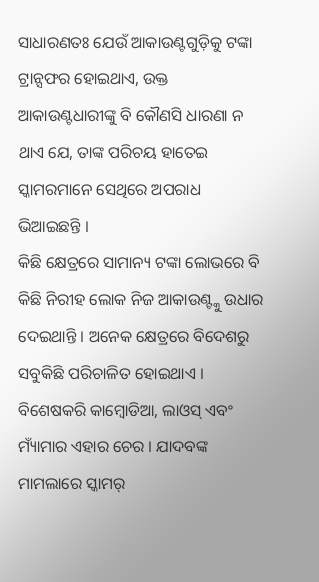ସାଧାରଣତଃ ଯେଉଁ ଆକାଉଣ୍ଟଗୁଡ଼ିକୁ ଟଙ୍କା ଟ୍ରାନ୍ସଫର ହୋଇଥାଏ, ଉକ୍ତ ଆକାଉଣ୍ଟଧାରୀଙ୍କୁ ବି କୌଣସି ଧାରଣା ନ ଥାଏ ଯେ, ତାଙ୍କ ପରିଚୟ ହାତେଇ ସ୍କାମରମାନେ ସେଥିରେ ଅପରାଧ ଭିଆଇଛନ୍ତି ।
କିଛି କ୍ଷେତ୍ରରେ ସାମାନ୍ୟ ଟଙ୍କା ଲୋଭରେ ବି କିଛି ନିରୀହ ଲୋକ ନିଜ ଆକାଉଣ୍ଟ୍କୁ ଉଧାର ଦେଇଥାନ୍ତି । ଅନେକ କ୍ଷେତ୍ରରେ ବିଦେଶରୁ ସବୁକିଛି ପରିଚାଳିତ ହୋଇଥାଏ । ବିଶେଷକରି କାମ୍ବୋଡିଆ, ଲାଓସ୍ ଏବଂ ମ୍ୟାଁମାର ଏହାର ଚେର । ଯାଦବଙ୍କ ମାମଲାରେ ସ୍କାମର୍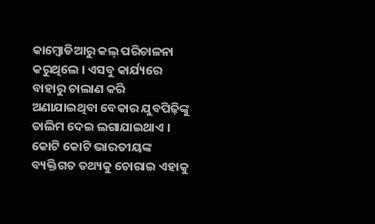କାମ୍ବୋଡିଆରୁ କଲ୍ ପରିଚାଳନା କରୁଥିଲେ । ଏସବୁ କାର୍ଯ୍ୟରେ ବାହାରୁ ଚାଲାଣ କରି ଅଣାଯାଇଥିବା ବେକାର ଯୁବପିଢ଼ିଙ୍କୁ ତାଲିମ ଦେଇ ଲଗାଯାଇଥାଏ । କୋଟି କୋଟି ଭାରତୀୟଙ୍କ ବ୍ୟକ୍ତିଗତ ତଥ୍ୟକୁ ଚୋରାଇ ଏହାକୁ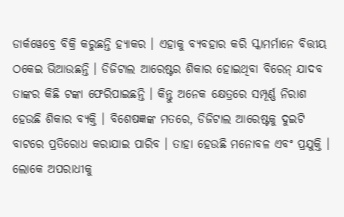ଡାର୍କୱେବ୍ରେ ବିକ୍ରି କରୁଛନ୍ତି ହ୍ୟାକର । ଏହାକୁ ବ୍ୟବହାର କରି ସ୍କାମର୍ମାନେ ବିତ୍ତୀୟ ଠକେଇ ଭିଆଉଛନ୍ତି । ଡିଜିଟାଲ ଆରେଷ୍ଟର ଶିକାର ହୋଇଥିବା ବିରେନ୍ ଯାଦବ ତାଙ୍କର କିଛି ଟଙ୍କା ଫେରିପାଇଛନ୍ତି । କିନ୍ତୁ ଅନେକ କ୍ଷେତ୍ରରେ ସମ୍ପୂର୍ଣ୍ଣ ନିରାଶ ହେଉଛି ଶିକାର ବ୍ୟକ୍ତି । ବିଶେଷଜ୍ଞଙ୍କ ମତରେ, ଡିଜିଟାଲ ଆରେଷ୍ଟକୁ ଦୁଇଟି ବାଟରେ ପ୍ରତିରୋଧ କରାଯାଇ ପାରିବ । ତାହା ହେଉଛି ମନୋବଳ ଏବଂ ପ୍ରଯୁକ୍ତି । ଲୋକେ ଅପରାଧୀକୁ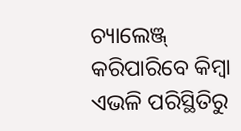ଚ୍ୟାଲେଞ୍ଜ୍ କରିପାରିବେ କିମ୍ବା ଏଭଳି ପରିସ୍ଥିତିରୁ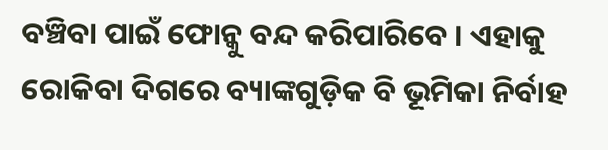ବଞ୍ଚିବା ପାଇଁ ଫୋନ୍କୁ ବନ୍ଦ କରିପାରିବେ । ଏହାକୁ ରୋକିବା ଦିଗରେ ବ୍ୟାଙ୍କଗୁଡ଼ିକ ବି ଭୂମିକା ନିର୍ବାହ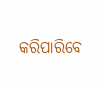କରିପାରିବେ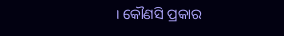। କୌଣସି ପ୍ରକାର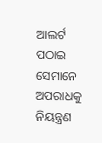ଆଲର୍ଟ ପଠାଇ ସେମାନେ ଅପରାଧକୁ ନିୟନ୍ତ୍ରଣ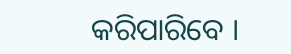କରିପାରିବେ ।